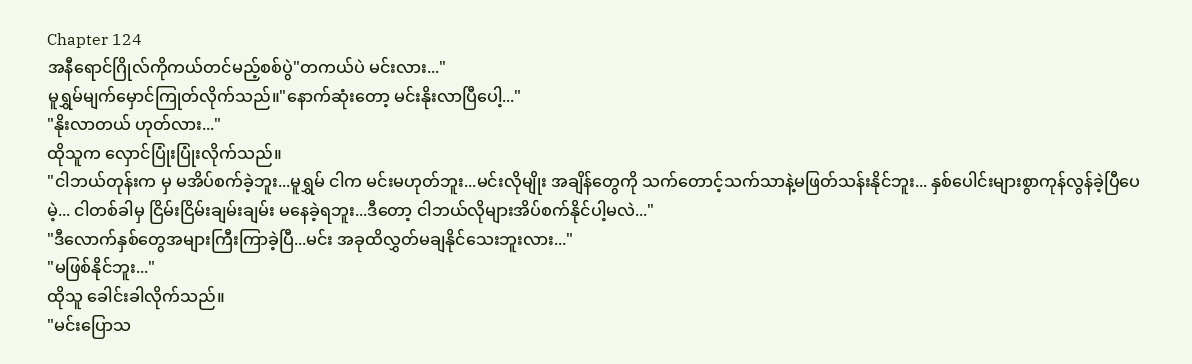Chapter 124
အနီရောင်ဂြိုလ်ကိုကယ်တင်မည့်စစ်ပွဲ"တကယ်ပဲ မင်းလား..."
မူရွှမ်မျက်မှောင်ကြုတ်လိုက်သည်။"နောက်ဆုံးတော့ မင်းနိုးလာပြီပေါ့..."
"နိုးလာတယ် ဟုတ်လား..."
ထိုသူက လှောင်ပြုံးပြုံးလိုက်သည်။
"ငါဘယ်တုန်းက မှ မအိပ်စက်ခဲ့ဘူး...မူရွှမ် ငါက မင်းမဟုတ်ဘူး...မင်းလိုမျိုး အချိန်တွေကို သက်တောင့်သက်သာနဲ့မဖြတ်သန်းနိုင်ဘူး... နှစ်ပေါင်းများစွာကုန်လွန်ခဲ့ပြီပေမဲ့... ငါတစ်ခါမှ ငြိမ်းငြိမ်းချမ်းချမ်း မနေခဲ့ရဘူး...ဒီတော့ ငါဘယ်လိုများအိပ်စက်နိုင်ပါ့မလဲ..."
"ဒီလောက်နှစ်တွေအများကြီးကြာခဲ့ပြီ...မင်း အခုထိလွှတ်မချနိုင်သေးဘူးလား..."
"မဖြစ်နိုင်ဘူး..."
ထိုသူ ခေါင်းခါလိုက်သည်။
"မင်းပြောသ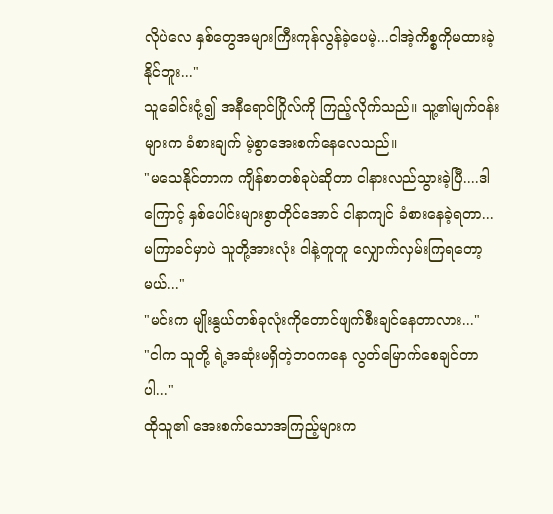လိုပဲလေ နှစ်တွေအများကြီးကုန်လွန်ခဲ့ပေမဲ့...ငါအဲ့ကိစ္စကိုမထားခဲ့နိုင်ဘူး..."
သူခေါင်းငုံ့၍ အနီရောင်ဂြိုလ်ကို ကြည့်လိုက်သည်။ သူ့၏မျက်ဝန်းများက ခံစားချက် မဲ့စွာအေးစက်နေလေသည်။
"မသေနိုင်တာက ကျိန်စာတစ်ခုပဲဆိုတာ ငါနားလည်သွားခဲ့ပြီ....ဒါကြောင့် နှစ်ပေါင်းများစွာတိုင်အောင် ငါနာကျင် ခံစားနေခဲ့ရတာ... မကြာခင်မှာပဲ သူတို့အားလုံး ငါနဲ့တူတူ လျှောက်လှမ်းကြရတော့မယ်..."
"မင်းက မျိုးနွယ်တစ်ခုလုံးကိုတောင်ဖျက်စီးချင်နေတာလား..."
"ငါက သူတို့ ရဲ့အဆုံးမရှိတဲ့ဘဝကနေ လွတ်မြောက်စေချင်တာပါ..."
ထိုသူ၏ အေးစက်သောအကြည့်များက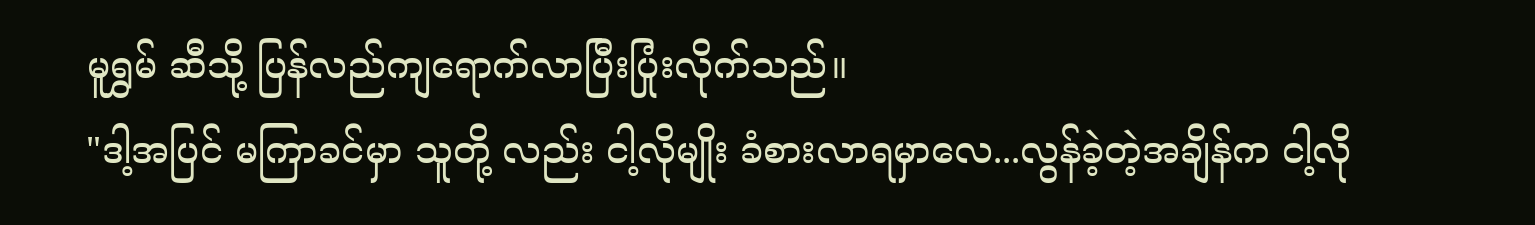မူရွှမ် ဆီသို့ ပြန်လည်ကျရောက်လာပြီးပြုံးလိုက်သည်။
"ဒါ့အပြင် မကြာခင်မှာ သူတို့ လည်း ငါ့လိုမျိုး ခံစားလာရမှာလေ...လွန်ခဲ့တဲ့အချိန်က ငါ့လို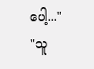ပေါ့..."
"သူ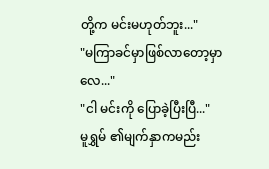တို့က မင်းမဟုတ်ဘူး..."
"မကြာခင်မှာဖြစ်လာတော့မှာလေ..."
"ငါ မင်းကို ပြောခဲ့ပြီးပြီ..."
မူရွှမ် ၏မျက်နှာကမည်း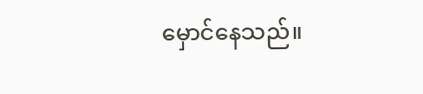မှောင်နေသည်။